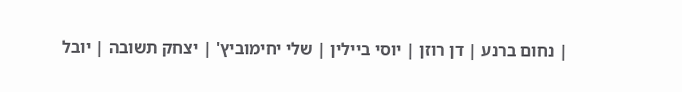| נחום ברנע | דן רוזן | יוסי ביילין | שלי יחימוביץ' | יצחק תשובה | יובל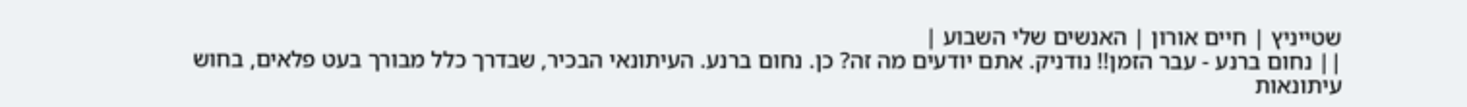שטייניץ | חיים אורון | האנשים שלי השבוע |
|| נחום ברנע - עבר הזמן!! נודניק. אתם יודעים מה זה? כן. נחום ברנע. העיתונאי הבכיר, שבדרך כלל מבורך בעט פלאים, בחוש עיתונאות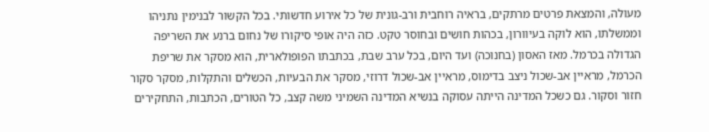מעולה, והמצאת פרטים מרתקים, בראיה רוחבית ורב-גונית של כל אירוע חדשותי. בכל הקשור לבנימין נתניהו וממשלתו, הוא לוקה בעיוורון, בכהות חושים ובחוסר טקט. כזה היה אופי סיקורו של נחום ברנע את השריפה הגדולה בכרמל. מאז האסון (בחנוכה) ועד היום, בכל ערב שבת, בכתבתו הפופולארית, הוא מסקר את שריפת הכרמל, מראיין אב-שכול ניצב בדימוס, מראיין אב-שכול דרוזי, מסקר את הבעיות, הכשלים והתקלות, מסקר סקור חזור וסקור. גם כשכל המדינה הייתה עסוקה בנשיא המדינה השמיני משה קצב, כל הטורים, הכתבות, התחקירים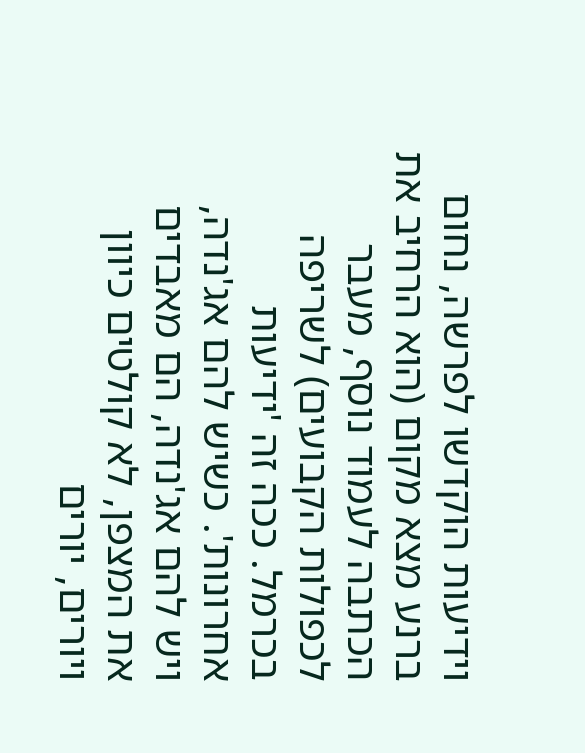וידיעות הוקדשו לפרשה, נחום ברנע מצא מקום (הוא הרחיב את הכתבה לעמוד נוסף, מעבר לכפולות הקבועים) לשריפה בכרמל. ככה זה 'ידיעות אחרונות'. כשיש להם אג'נדה, ויש להם אג'נדה, הם מאבדים את המצפן, לא קולטים כיוון ויורים, יורים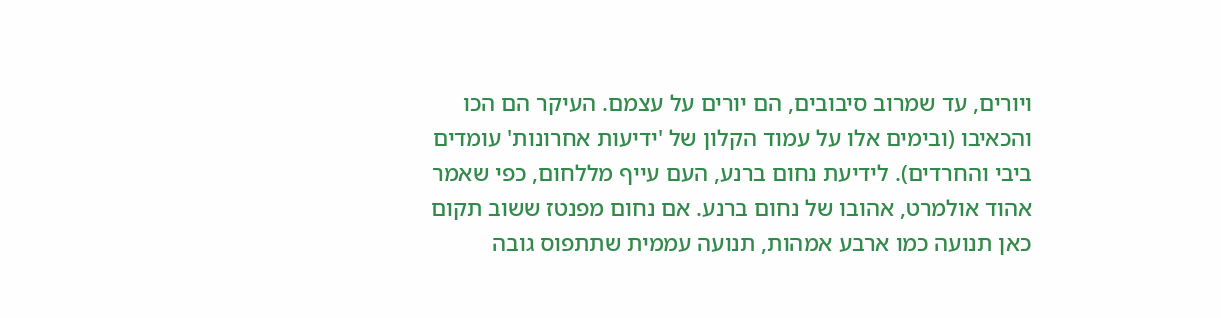ויורים, עד שמרוב סיבובים, הם יורים על עצמם. העיקר הם הכו והכאיבו (ובימים אלו על עמוד הקלון של 'ידיעות אחרונות' עומדים ביבי והחרדים). לידיעת נחום ברנע, העם עייף מללחום, כפי שאמר אהוד אולמרט, אהובו של נחום ברנע. אם נחום מפנטז ששוב תקום כאן תנועה כמו ארבע אמהות, תנועה עממית שתתפוס גובה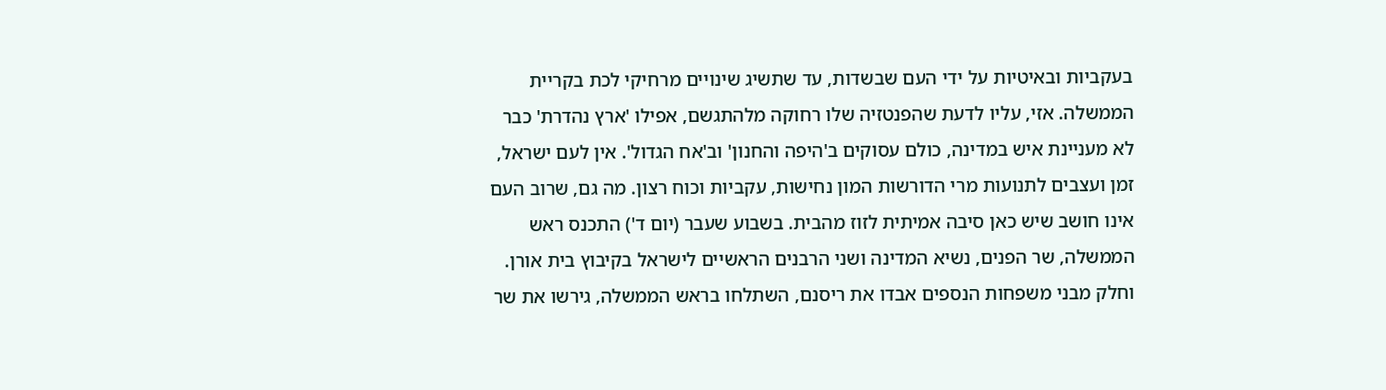בעקביות ובאיטיות על ידי העם שבשדות, עד שתשיג שינויים מרחיקי לכת בקריית הממשלה. אזי, עליו לדעת שהפנטזיה שלו רחוקה מלהתגשם, אפילו 'ארץ נהדרת' כבר לא מעניינת איש במדינה, כולם עסוקים ב'היפה והחנון' וב'אח הגדול'. אין לעם ישראל, זמן ועצבים לתנועות מרי הדורשות המון נחישות, עקביות וכוח רצון. מה גם, שרוב העם אינו חושב שיש כאן סיבה אמיתית לזוז מהבית. בשבוע שעבר (יום ד') התכנס ראש הממשלה, שר הפנים, נשיא המדינה ושני הרבנים הראשיים לישראל בקיבוץ בית אורן. וחלק מבני משפחות הנספים אבדו את ריסנם, השתלחו בראש הממשלה, גירשו את שר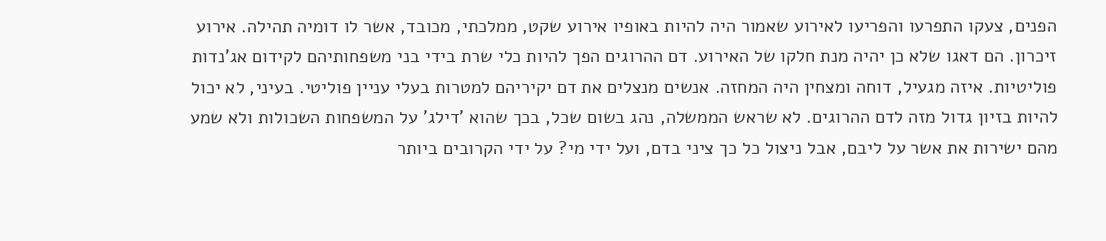הפנים, צעקו התפרעו והפריעו לאירוע שאמור היה להיות באופיו אירוע שקט, ממלכתי, מכובד, אשר לו דומיה תהילה. אירוע זיכרון. הם דאגו שלא כן יהיה מנת חלקו של האירוע. דם ההרוגים הפך להיות כלי שרת בידי בני משפחותיהם לקידום אג'נדות פוליטיות. איזה מגעיל, דוחה ומצחין היה המחזה. אנשים מנצלים את דם יקיריהם למטרות בעלי עניין פוליטי. בעיני, לא יכול להיות בזיון גדול מזה לדם ההרוגים. לא שראש הממשלה, נהג בשום שכל, בכך שהוא 'דילג' על המשפחות השכולות ולא שמע מהם ישירות את אשר על ליבם, אבל ניצול כל כך ציני בדם, ועל ידי מי? על ידי הקרובים ביותר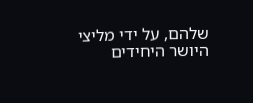שלהם, על ידי מליצי היושר היחידים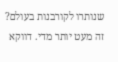שנותרו לקורבנות בעולם? זה מעט יותר מדי. דווקא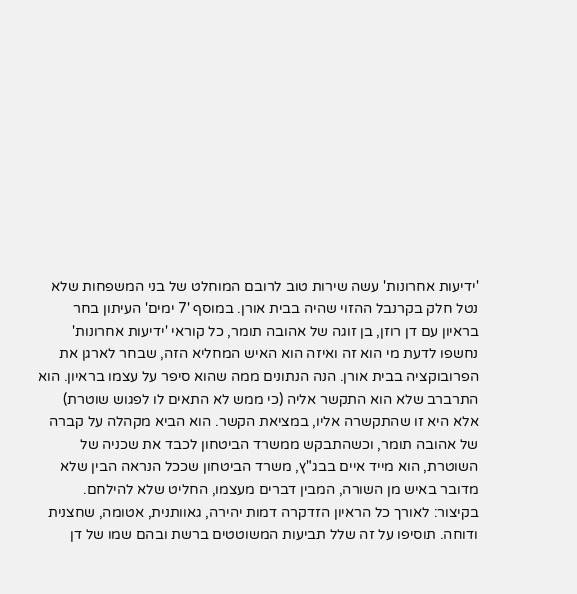'ידיעות אחרונות' עשה שירות טוב לרובם המוחלט של בני המשפחות שלא נטל חלק בקרנבל ההזוי שהיה בבית אורן. במוסף '7 ימים' העיתון בחר בראיון עם דן רוזן, בן זוגה של אהובה תומר, כל קוראי 'ידיעות אחרונות' נחשפו לדעת מי הוא זה ואיזה הוא האיש המחליא הזה, שבחר לארגן את הפרובוקציה בבית אורן. הנה הנתונים ממה שהוא סיפר על עצמו בראיון. הוא התרברב שלא הוא התקשר אליה (כי ממש לא התאים לו לפגוש שוטרת) אלא היא זו שהתקשרה אליו, במציאת הקשר. הוא הביא מקהלה על קברה של אהובה תומר, וכשהתבקש ממשרד הביטחון לכבד את שכניה של השוטרת, הוא מייד איים בבג"ץ, משרד הביטחון שככל הנראה הבין שלא מדובר באיש מן השורה, המבין דברים מעצמו, החליט שלא להילחם. בקיצור: לאורך כל הראיון הזדקרה דמות יהירה, גאוותנית, אטומה, שחצנית ודוחה. תוסיפו על זה שלל תביעות המשוטטים ברשת ובהם שמו של דן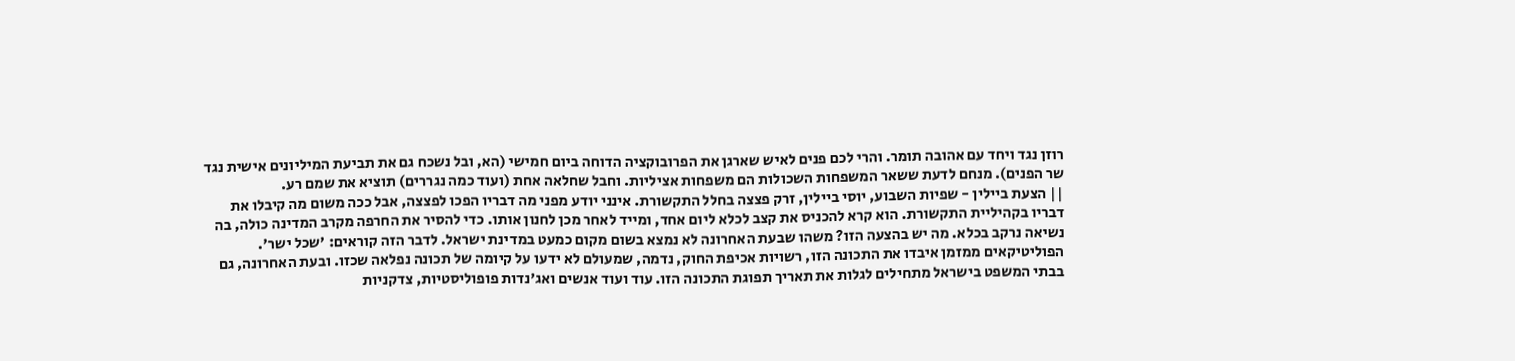רוזן נגד ויחד עם אהובה תומר. והרי לכם פנים לאיש שארגן את הפרובוקציה הדוחה ביום חמישי (הא, ובל נשכח גם את תביעת המיליונים אישית נגד שר הפנים). מנחם לדעת ששאר המשפחות השכולות הם משפחות אציליות. וחבל שחלאה אחת (ועוד כמה נגררים) תוציא את שמם רע.
|| הצעת ביילין - שפיות השבוע, יוסי ביילין, זרק פצצה בחלל התקשורת. אינני יודע מפני מה דבריו הפכו לפצצה, אבל ככה משום מה קיבלו את דבריו בקהיליית התקשורת. הוא קרא להכניס את קצב לכלא ליום אחד, ומייד לאחר מכן לחנון אותו. כדי להסיר את החרפה מקרב המדינה כולה, בה נשיאה נרקב בכלא. מה יש בהצעה הזו? משהו שבעת האחרונה לא נמצא בשום מקום כמעט במדינת ישראל. לדבר הזה קוראים: 'שכל ישר'. הפוליטיקאים ממזמן איבדו את התכונה הזו, רשויות אכיפת החוק, נדמה, שמעולם לא ידעו על קיומה של תכונה נפלאה שכזו. ובעת האחרונה, גם בבתי המשפט בישראל מתחילים לגלות את תאריך תפוגת התכונה הזו. עוד ועוד אנשים ואג'נדות פופוליסטיות, צדקניות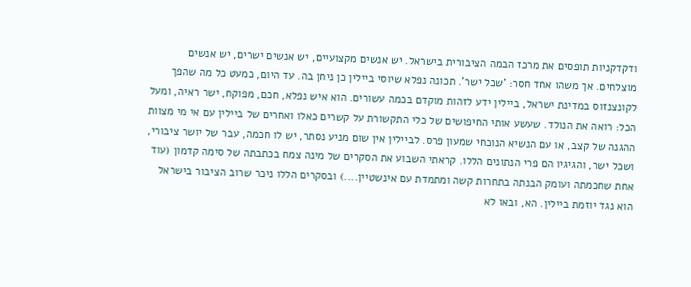ודקדקניות תופסים את מרכז הבמה הציבורית בישראל. יש אנשים מקצועיים, יש אנשים ישרים, יש אנשים מוצלחים. אך משהו אחד חסר: 'שכל ישר'. תכונה נפלא שיוסי ביילין כן ניחן בה. עד היום, כמעט כל מה שהפך לקונצנזוס במדינת ישראל, ביילין ידע לזהות מוקדם בכמה עשורים. הוא איש נפלא, חכם, מפוקח, ישר ראיה, ומעל הכל: רואה את הנולד. שעשע אותי החיפושים של כלי התקשורת על קשרים כאלו ואחרים של ביילין עם אי מי מצוות ההגנה של קצב, או עם הנשיא הנוכחי שמעון פרס. לביילין אין שום מניע נסתר, יש לו חכמה, עבר של יושר ציבורי, ושכל ישר, והגיגיו הם פרי הנתונים הללו. קראתי השבוע את הסקרים של מינה צמח בכתבתה של סימה קדמון (עוד אחת שחכמתה ועומק הבנתה בתחרות קשה ומתמדת עם אינשטיין....) ובסקרים הללו ניכר שרוב הציבור בישראל הוא נגד יוזמת ביילין. הא, ובאו לא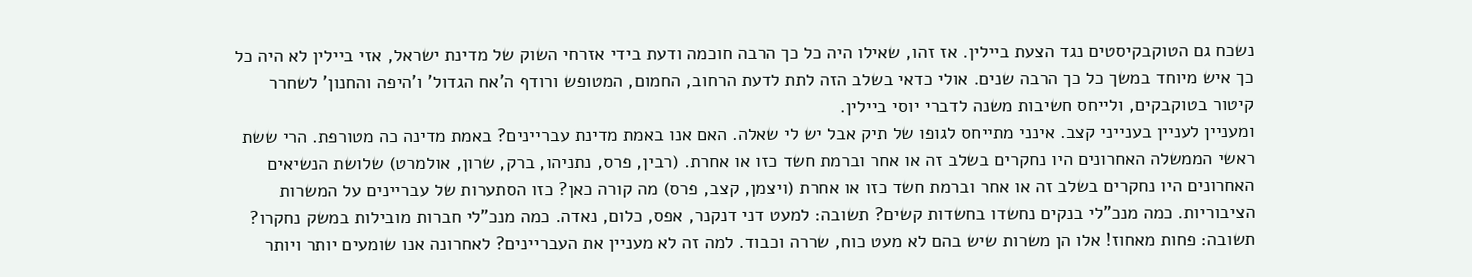נשכח גם הטוקבקיסטים נגד הצעת ביילין. אז זהו, שאילו היה כל כך הרבה חוכמה ודעת בידי אזרחי השוק של מדינת ישראל, אזי ביילין לא היה כל כך איש מיוחד במשך כל כך הרבה שנים. אולי כדאי בשלב הזה לתת לדעת הרחוב, החמום, המטופש ורודף ה'אח הגדול' ו'היפה והחנון' לשחרר קיטור בטוקבקים, ולייחס חשיבות משנה לדברי יוסי ביילין.
ומעניין לעניין בענייני קצב. אינני מתייחס לגופו של תיק אבל יש לי שאלה. האם אנו באמת מדינת עבריינים? באמת מדינה כה מטורפת. הרי ששת ראשי הממשלה האחרונים היו נחקרים בשלב זה או אחר וברמת חשד כזו או אחרת. (רבין, פרס, נתניהו, ברק, שרון, אולמרט) שלושת הנשיאים האחרונים היו נחקרים בשלב זה או אחר וברמת חשד כזו או אחרת (ויצמן, קצב, פרס) מה קורה כאן? כזו הסתערות של עבריינים על המשרות הציבוריות. כמה מנכ"לי בנקים נחשדו בחשדות קשים? תשובה: למעט דני דנקנר, אפס, כלום, נאדה. כמה מנכ"לי חברות מובילות במשק נחקרו? תשובה: פחות מאחוז! אלו הן משרות שיש בהם לא מעט כוח, שררה וכבוד. למה זה לא מעניין את העבריינים? לאחרונה אנו שומעים יותר ויותר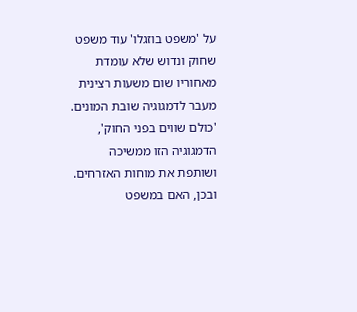על 'משפט בוזגלו' עוד משפט שחוק ונדוש שלא עומדת מאחוריו שום משעות רצינית מעבר לדמגוגיה שובת המונים. 'כולם שווים בפני החוק', הדמגוגיה הזו ממשיכה ושותפת את מוחות האזרחים. ובכן, האם במשפט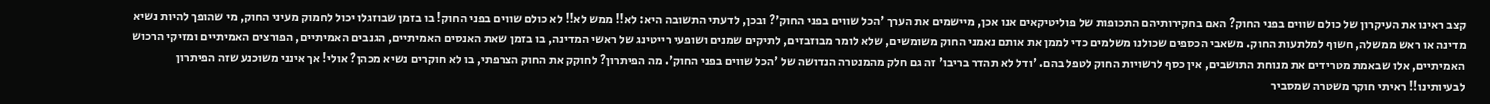קצב ראינו את העיקרון של כולם שווים בפני החוק? האם בחקירותיהם התכופות של פוליטיקאים אנו אכן, מיישמים את הערך 'הכל שווים בפני החוק'? ובכן, לדעתי התשובה היא: לא!! ממש לא!! לא כולם שווים בפני החוק! בו בזמן שבוזגלו יכול לחמוק מעיני החוק, מי שהופך להיות נשיא מדינה או ראש ממשלה, חשוף למלתעות החוק. משאבי הכספים שכולנו משלמים כדי לממן את אותם נאמני החוק משומשים, שלא לומר מבוזבזים, לתיקים שמנים ושופעי רייטינג של ראשי המדינה, בו בזמן שאת האנסים האמיתיים, הגנבים האמיתיים, הפורצים האמיתיים ומזיקי הרכוש האמיתיים, אלו שבאמת מטרידים את מנוחת התושבים, אין כסף לרשויות החוק לטפל בהם. 'ודל לא תהדר בריבו' זה גם חלק מהמנטרה הנדושה של 'הכל שווים בפני החוק'. מה הפיתרון? לחוקק את החוק הצרפתי, בו לא חוקרים נשיא מכהן? אולי! אך אינני משוכנע שזה הפיתרון לבעיותינו!! ראיתי חוקר משטרה שמסביר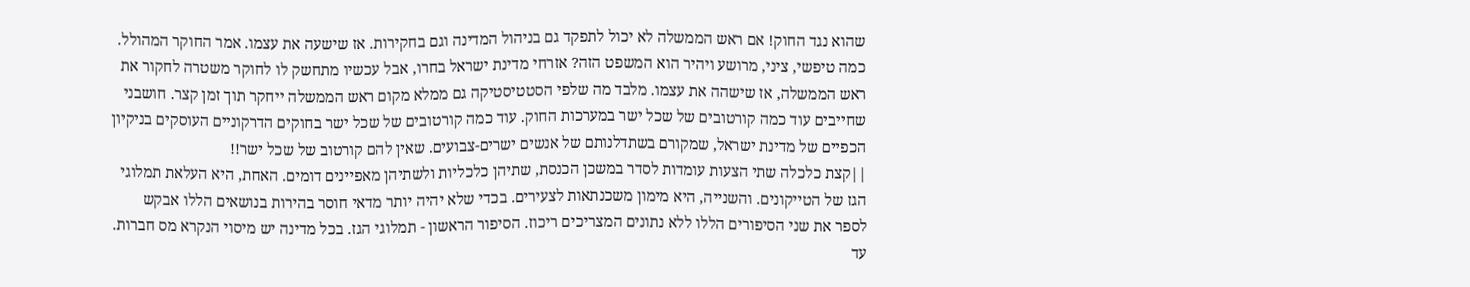שהוא נגד החוק! אם ראש הממשלה לא יכול לתפקד גם בניהול המדינה וגם בחקירות. אז שישעה את עצמו. אמר החוקר המהולל. כמה טיפשי, ציני, מרושע ויהיר הוא המשפט הזה? אזרחי מדינת ישראל בחרו, אבל עכשיו מתחשק לו לחוקר משטרה לחקור את ראש הממשלה, אז שישהה את עצמו. מלבד מה שלפי הסטטיסטיקה גם ממלא מקום ראש הממשלה ייחקר תוך זמן קצר. חושבני שחייבים עוד כמה קורטובים של שכל ישר במערכות החוק. עוד כמה קורטובים של שכל ישר בחוקים הדרקוניים העוסקים בניקיון הכפיים של מדינת ישראל, שמקורם בשתדלנותם של אנשים ישרים-צבועים. שאין להם קורטוב של שכל ישר!!
||קצת כלכלה שתי הצעות עומדות לסדר במשכן הכנסת, שתיהן כלכליות ולשתיהן מאפיינים דומים. האחת, היא העלאת תמלוגי הגז של הטייקונים. והשנייה, היא מימון משכנתאות לצעירים. בכדי שלא יהיה יותר מדאי חוסר בהירות בנושאים הללו אבקש לספר את שני הסיפורים הללו ללא נתונים המצריכים ריכוז. הסיפור הראשון - תמלוגי הגז. בכל מדינה יש מיסוי הנקרא מס חברות. עד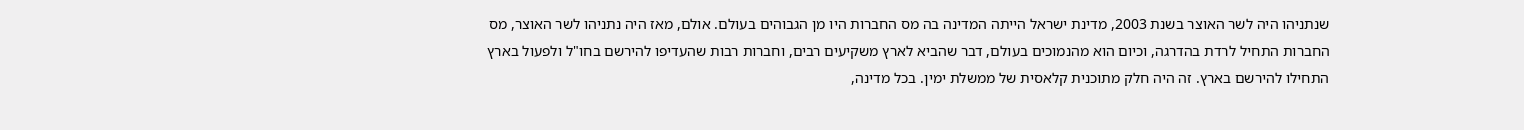שנתניהו היה לשר האוצר בשנת 2003, מדינת ישראל הייתה המדינה בה מס החברות היו מן הגבוהים בעולם. אולם, מאז היה נתניהו לשר האוצר, מס החברות התחיל לרדת בהדרגה, וכיום הוא מהנמוכים בעולם, דבר שהביא לארץ משקיעים רבים, וחברות רבות שהעדיפו להירשם בחו"ל ולפעול בארץ התחילו להירשם בארץ. זה היה חלק מתוכנית קלאסית של ממשלת ימין. בכל מדינה,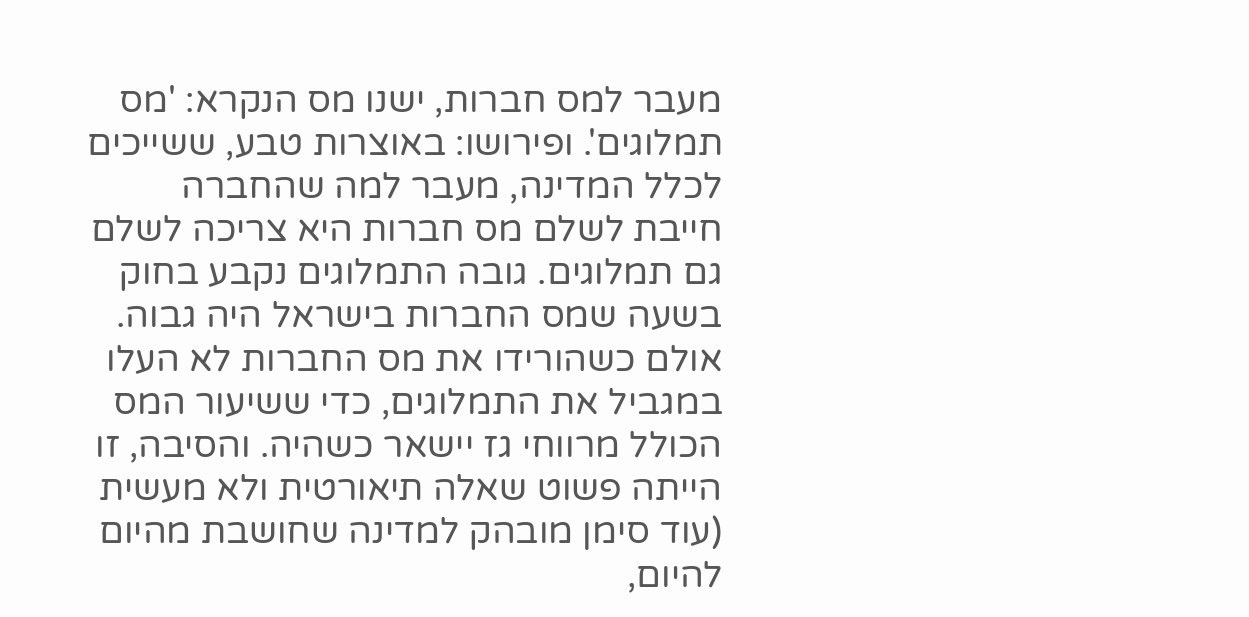מעבר למס חברות, ישנו מס הנקרא: 'מס תמלוגים'. ופירושו: באוצרות טבע, ששייכים לכלל המדינה, מעבר למה שהחברה חייבת לשלם מס חברות היא צריכה לשלם גם תמלוגים. גובה התמלוגים נקבע בחוק בשעה שמס החברות בישראל היה גבוה. אולם כשהורידו את מס החברות לא העלו במגביל את התמלוגים, כדי ששיעור המס הכולל מרווחי גז יישאר כשהיה. והסיבה, זו הייתה פשוט שאלה תיאורטית ולא מעשית (עוד סימן מובהק למדינה שחושבת מהיום להיום,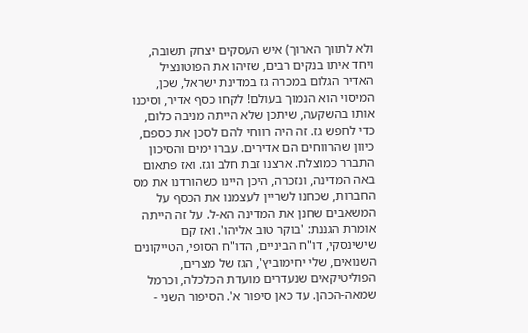ולא לתווך הארוך) איש העסקים יצחק תשובה, ויחד איתו בנקים רבים, שזיהו את הפוטונציל האדיר הגלום במכרה גז במדינת ישראל, שכן, המיסוי הוא הנמוך בעולם! לקחו כסף אדיר, וסיכנו אותו בהשקעה, שיתכן שלא הייתה מניבה כלום, כדי לחפש גז. זה היה רווחי להם לסכן את כספם, כיוון שהרווחים הם אדירים. עברו ימים והסיכון התברר כמוצלח. ארצנו זבת חלב וגז. ואז פתאום באה המדינה, ונזכרה, היכן היינו כשהורדנו את מס החברות, שכחנו לשריין לעצמנו את הכסף על המשאבים שחנן את המדינה הא-ל. על זה הייתה אומרת הגננת: 'בוקר טוב אליהו'. ואז קם שישינסקי, דו"ח הביניים, הדו"ח הסופי, הטייקונים השנואים, שלי יחימוביץ', הגז של מצרים, הפוליטיקאים שנעדרים מועדת הכלכלה, וכרמל שמאה-הכהן. עד כאן סיפור א'. הסיפור השני -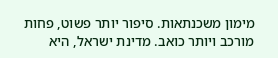מימון משכנתאות. סיפור יותר פשוט, פחות מורכב ויותר כואב. מדינת ישראל, היא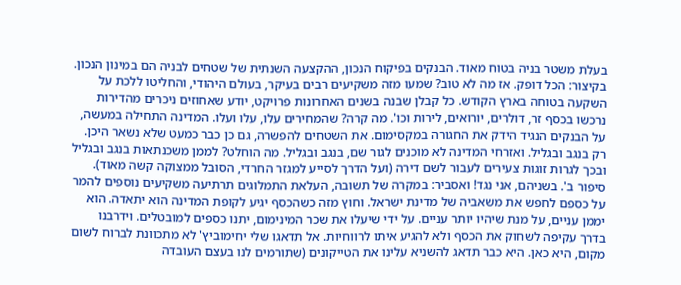בעלת משטר בניה בטוח מאוד. הבנקים בפיקוח הנכון, ההקצעה השנתית של שטחים לבניה הם במינון הנכון. בקיצור: הכל דופק. אז מה לא טוב? שמעו מזה משקיעים רבים בעיקר, בעולם היהודי, והחליטו ללכת על השקעה בטוחה בארץ הקודש. כל קבלן שבנה בשנים האחרונות פרויקט, יודע שאחוזים ניכרים מהדירות נרכשו בכסף זר, דולרים, יורואים, לירות וכו'. מה קרה? שהמחירים עלו, עלו ועלו. המדינה התחילה במעשה, על הבנקים הנגיד הידק את החגורה במקסימום. את השטחים להפשרה, גם כן כבר כמעט שלא נשאר היכן. רק בנגב ובגליל. ואזרחי המדינה לא מוכנים לגור שם, בנגב ובגליל. מה הוחלט? לממן משכנתאות בנגב ובגליל ובכך לגרות זוגות צעירים לעבור לשם דירה (ועל הדרך לסייע למגזר החרדי, הסובל ממצוקה קשה מאוד). סיפור ב'. בשניהם, אני נגד! ואסביר: במקרה של תשובה, העלאת התמלוגים תרתיעה משקיעים נוספים להמר על כספם לחפש את משאביה של מדינת ישראל. וחוץ מזה כשהכסף יגיע לקופת המדינה הוא יתאדה. הוא יממן עניים, על מנת שיהיו יותר עניים. על ידי שיעלו את שכר המינימום, יתנו כספים למובטלים. וידרבנו בדרך עקיפה לשחוק את הכסף ולא להגיע איתו לרווחיות. אל תדאגו שלי יחימוביץ' לא מתכוונת לברוח לשום מקום, היא כאן. היא כבר תדאג להשניא עלינו את הטייקונים (שתורמים לנו בעצם העובדה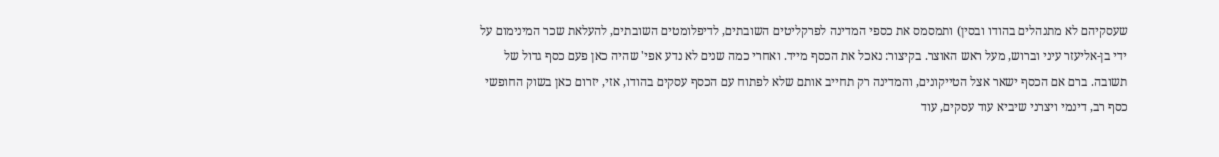שעסקיהם לא מתנהלים בהודו ובסין) ותמסמס את כספי המדינה לפרקליטים השובתים, לדיפלומטים השובתים, להעלאת שכר המינימום על ידי בן-אליעזר עיני וברוש, מעל ראש האוצר. בקיצור: נאכל את הכסף מייד. ואחרי כמה שנים לא נדע אפי' שהיה כאן פעם כסף גדול של תשובה. ברם אם הכסף ישאר אצל הטייקונים, והמדינה רק תחייב אותם שלא לפתוח עם הכסף עסקים בהודו, אזי, יזרום כאן בשוק החופשי כסף רב, דינמי ויצרני שיביא עוד עסקים, עוד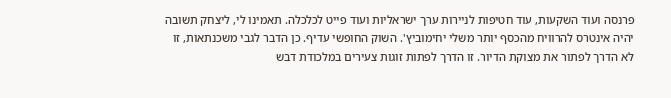פרנסה ועוד השקעות, עוד חטיפות לניירות ערך ישראליות ועוד פייט לכלכלה. תאמינו לי, ליצחק תשובה יהיה אינטרס להרוויח מהכסף יותר משלי יחימוביץ'. השוק החופשי עדיף. כן הדבר לגבי משכנתאות, זו לא הדרך לפתור את מצוקת הדיור. זו הדרך לפתות זוגות צעירים במלכודת דבש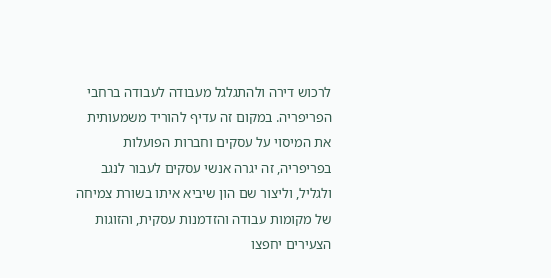לרכוש דירה ולהתגלגל מעבודה לעבודה ברחבי הפריפריה. במקום זה עדיף להוריד משמעותית את המיסוי על עסקים וחברות הפועלות בפריפריה, זה יגרה אנשי עסקים לעבור לנגב ולגליל, וליצור שם הון שיביא איתו בשורת צמיחה של מקומות עבודה והזדמנות עסקית, והזוגות הצעירים יחפצו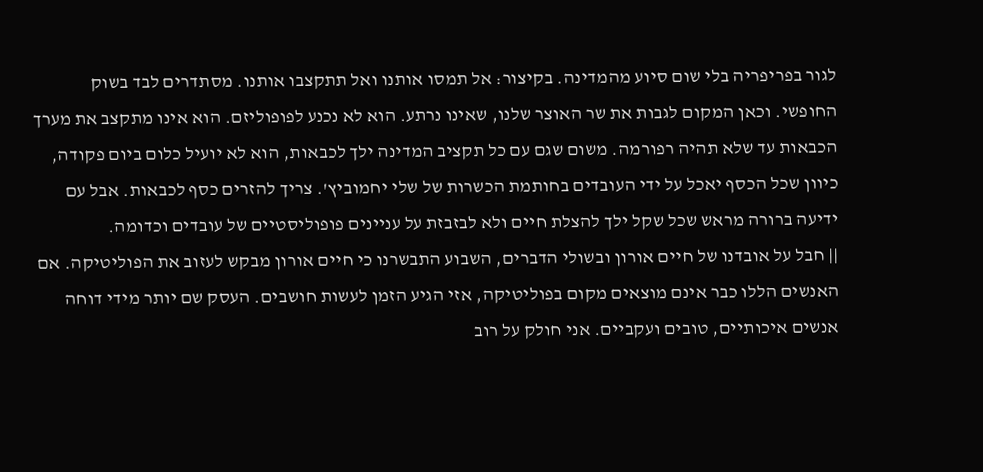לגור בפריפריה בלי שום סיוע מהמדינה. בקיצור: אל תמסו אותנו ואל תתקצבו אותנו. מסתדרים לבד בשוק החופשי. וכאן המקום לגבות את שר האוצר שלנו, שאינו נרתע. הוא לא נכנע לפופוליזם. הוא אינו מתקצב את מערך הכבאות עד שלא תהיה רפורמה. משום שגם עם כל תקציב המדינה ילך לכבאות, הוא לא יועיל כלום ביום פקודה, כיוון שכל הכסף יאכל על ידי העובדים בחותמת הכשרות של שלי יחמוביץ'. צריך להזרים כסף לכבאות. אבל עם ידיעה ברורה מראש שכל שקל ילך להצלת חיים ולא לבזבזת על עניינים פופוליסטיים של עובדים וכדומה.
|| חבל על אובדנו של חיים אורון ובשולי הדברים, השבוע התבשרנו כי חיים אורון מבקש לעזוב את הפוליטיקה. אם האנשים הללו כבר אינם מוצאים מקום בפוליטיקה, אזי הגיע הזמן לעשות חושבים. העסק שם יותר מידי דוחה אנשים איכותיים, טובים ועקביים. אני חולק על רוב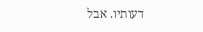דעותיו. אבל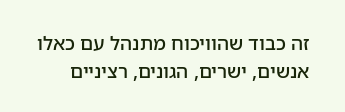זה כבוד שהוויכוח מתנהל עם כאלו אנשים, ישרים, הגונים, רציניים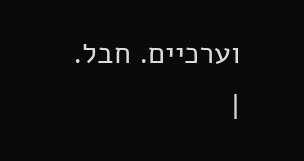וערכיים. חבל.
|